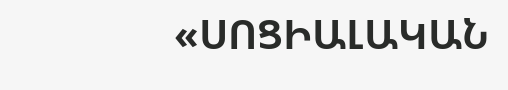«ՍՈՑԻԱԼԱԿԱՆ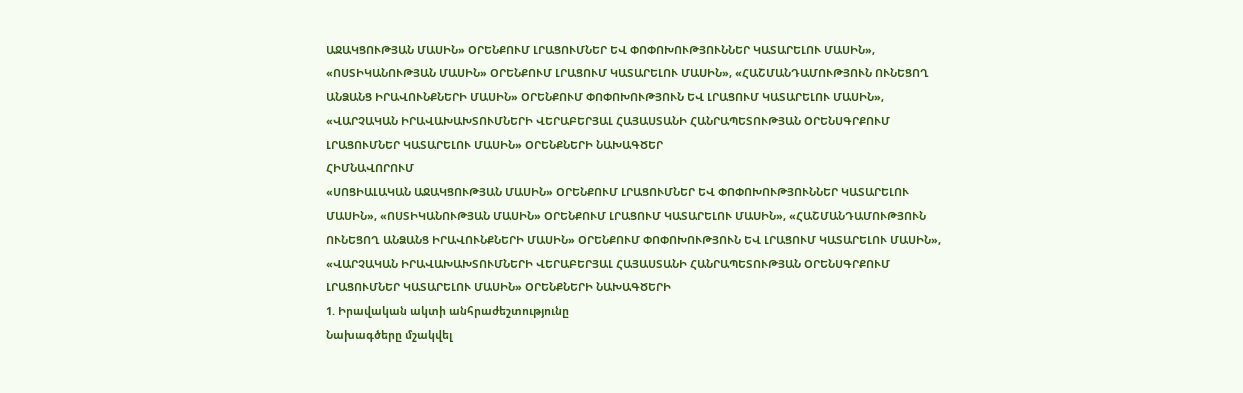ԱՋԱԿՑՈՒԹՅԱՆ ՄԱՍԻՆ» ՕՐԵՆՔՈՒՄ ԼՐԱՑՈՒՄՆԵՐ ԵՎ ՓՈՓՈԽՈՒԹՅՈՒՆՆԵՐ ԿԱՏԱՐԵԼՈՒ ՄԱՍԻՆ», «ՈՍՏԻԿԱՆՈՒԹՅԱՆ ՄԱՍԻՆ» ՕՐԵՆՔՈՒՄ ԼՐԱՑՈՒՄ ԿԱՏԱՐԵԼՈՒ ՄԱUԻՆ», «ՀԱՇՄԱՆԴԱՄՈՒԹՅՈՒՆ ՈՒՆԵՑՈՂ ԱՆՁԱՆՑ ԻՐԱՎՈՒՆՔՆԵՐԻ ՄԱՍԻՆ» ՕՐԵՆՔՈՒՄ ՓՈՓՈԽՈՒԹՅՈՒՆ ԵՎ ԼՐԱՑՈՒՄ ԿԱՏԱՐԵԼՈՒ ՄԱՍԻՆ», «ՎԱՐՉԱԿԱՆ ԻՐԱՎԱԽԱԽՏՈՒՄՆԵՐԻ ՎԵՐԱԲԵՐՅԱԼ ՀԱՅԱՍՏԱՆԻ ՀԱՆՐԱՊԵՏՈՒԹՅԱՆ ՕՐԵՆՍԳՐՔՈՒՄ ԼՐԱՑՈՒՄՆԵՐ ԿԱՏԱՐԵԼՈՒ ՄԱՍԻՆ» ՕՐԵՆՔՆԵՐԻ ՆԱԽԱԳԾԵՐ
ՀԻՄՆԱՎՈՐՈՒՄ
«ՍՈՑԻԱԼԱԿԱՆ ԱՋԱԿՑՈՒԹՅԱՆ ՄԱՍԻՆ» ՕՐԵՆՔՈՒՄ ԼՐԱՑՈՒՄՆԵՐ ԵՎ ՓՈՓՈԽՈՒԹՅՈՒՆՆԵՐ ԿԱՏԱՐԵԼՈՒ ՄԱՍԻՆ», «ՈՍՏԻԿԱՆՈՒԹՅԱՆ ՄԱՍԻՆ» ՕՐԵՆՔՈՒՄ ԼՐԱՑՈՒՄ ԿԱՏԱՐԵԼՈՒ ՄԱUԻՆ», «ՀԱՇՄԱՆԴԱՄՈՒԹՅՈՒՆ ՈՒՆԵՑՈՂ ԱՆՁԱՆՑ ԻՐԱՎՈՒՆՔՆԵՐԻ ՄԱՍԻՆ» ՕՐԵՆՔՈՒՄ ՓՈՓՈԽՈՒԹՅՈՒՆ ԵՎ ԼՐԱՑՈՒՄ ԿԱՏԱՐԵԼՈՒ ՄԱՍԻՆ», «ՎԱՐՉԱԿԱՆ ԻՐԱՎԱԽԱԽՏՈՒՄՆԵՐԻ ՎԵՐԱԲԵՐՅԱԼ ՀԱՅԱՍՏԱՆԻ ՀԱՆՐԱՊԵՏՈՒԹՅԱՆ ՕՐԵՆՍԳՐՔՈՒՄ ԼՐԱՑՈՒՄՆԵՐ ԿԱՏԱՐԵԼՈՒ ՄԱՍԻՆ» ՕՐԵՆՔՆԵՐԻ ՆԱԽԱԳԾԵՐԻ
1. Իրավական ակտի անհրաժեշտությունը
Նախագծերը մշակվել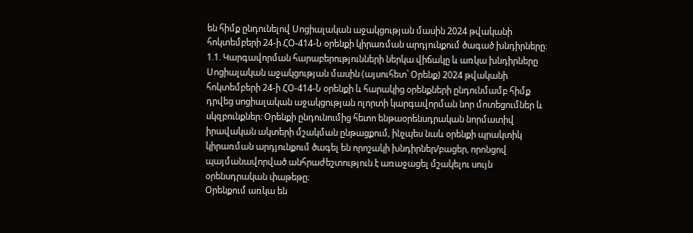են հիմք ընդունելով Սոցիալական աջակցության մասին 2024 թվականի հոկտեմբերի 24-ի ՀՕ-414-Ն օրենքի կիրառման արդյունքում ծագած խնդիրները։
1.1. Կարգավորման հարաբերությունների ներկա վիճակը և առկա խնդիրները
Սոցիալական աջակցության մասին (այսուհետ՝ Օրենք) 2024 թվականի հոկտեմբերի 24-ի ՀՕ-414-Ն օրենքի և հարակից օրենքների ընդունմամբ հիմք դրվեց սոցիալական աջակցության ոլորտի կարգավորման նոր մոտեցումներ և սկզբունքներ։ Օրենքի ընդունումից հետո ենթաօրենսդրական նորմատիվ իրավական ակտերի մշակման ընթացքում, ինչպես նաև օրենքի պրակտիկ կիրառման արդյունքում ծագել են որոշակի խնդիրներ/բացեր, որոնցով պայմանավորված անհրաժեշտություն է առաջացել մշակելու սույն օրենսդրական փաթեթը։
Օրենքում առկա են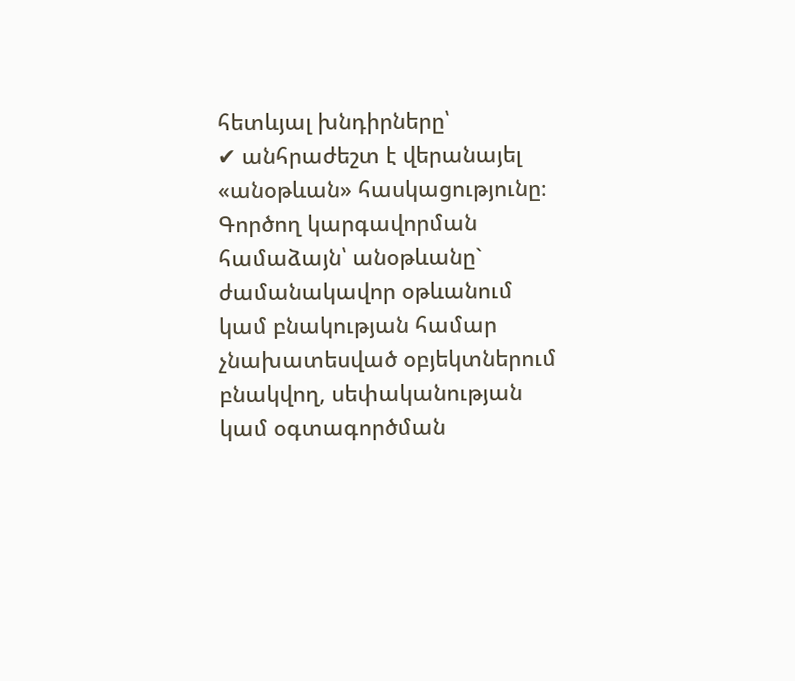հետևյալ խնդիրները՝
✔ անհրաժեշտ է վերանայել «անօթևան» հասկացությունը։ Գործող կարգավորման համաձայն՝ անօթևանը` ժամանակավոր օթևանում կամ բնակության համար չնախատեսված օբյեկտներում բնակվող, սեփականության կամ օգտագործման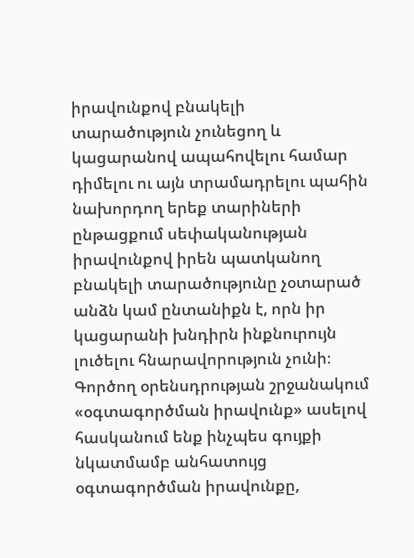իրավունքով բնակելի տարածություն չունեցող և կացարանով ապահովելու համար դիմելու ու այն տրամադրելու պահին նախորդող երեք տարիների ընթացքում սեփականության իրավունքով իրեն պատկանող բնակելի տարածությունը չօտարած անձն կամ ընտանիքն է, որն իր կացարանի խնդիրն ինքնուրույն լուծելու հնարավորություն չունի։ Գործող օրենսդրության շրջանակում «օգտագործման իրավունք» ասելով հասկանում ենք ինչպես գույքի նկատմամբ անհատույց օգտագործման իրավունքը,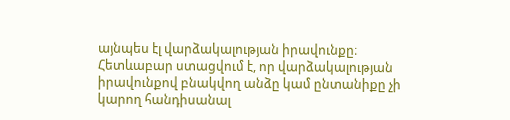այնպես էլ վարձակալության իրավունքը։ Հետևաբար ստացվում է, որ վարձակալության իրավունքով բնակվող անձը կամ ընտանիքը չի կարող հանդիսանալ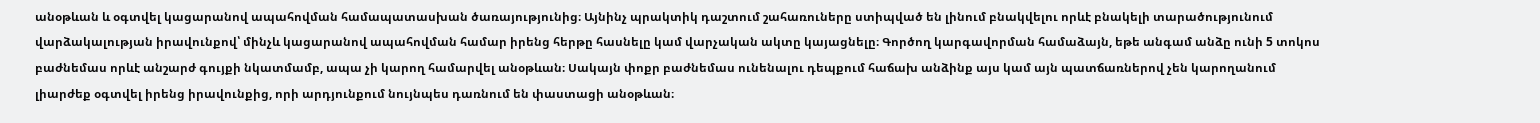անօթևան և օգտվել կացարանով ապահովման համապատասխան ծառայությունից։ Այնինչ պրակտիկ դաշտում շահառուները ստիպված են լինում բնակվելու որևէ բնակելի տարածությունում վարձակալության իրավունքով՝ մինչև կացարանով ապահովման համար իրենց հերթը հասնելը կամ վարչական ակտը կայացնելը։ Գործող կարգավորման համաձայն, եթե անգամ անձը ունի 5 տոկոս բաժնեմաս որևէ անշարժ գույքի նկատմամբ, ապա չի կարող համարվել անօթևան։ Սակայն փոքր բաժնեմաս ունենալու դեպքում հաճախ անձինք այս կամ այն պատճառներով չեն կարողանում լիարժեք օգտվել իրենց իրավունքից, որի արդյունքում նույնպես դառնում են փաստացի անօթևան։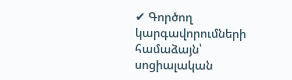✔ Գործող կարգավորումների համաձայն՝ սոցիալական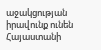աջակցության իրավունք ունեն Հայաստանի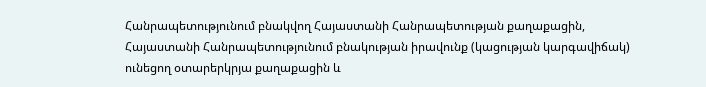Հանրապետությունում բնակվող Հայաստանի Հանրապետության քաղաքացին, Հայաստանի Հանրապետությունում բնակության իրավունք (կացության կարգավիճակ) ունեցող օտարերկրյա քաղաքացին և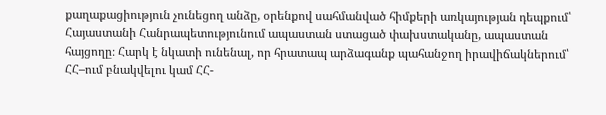քաղաքացիություն չունեցող անձը, օրենքով սահմանված հիմքերի առկայության դեպքում՝ Հայաստանի Հանրապետությունում ապաստան ստացած փախստականը, ապաստան հայցողը։ Հարկ է նկատի ունենալ, որ հրատապ արձագանք պահանջող իրավիճակներում՝ ՀՀ–ում բնակվելու կամ ՀՀ-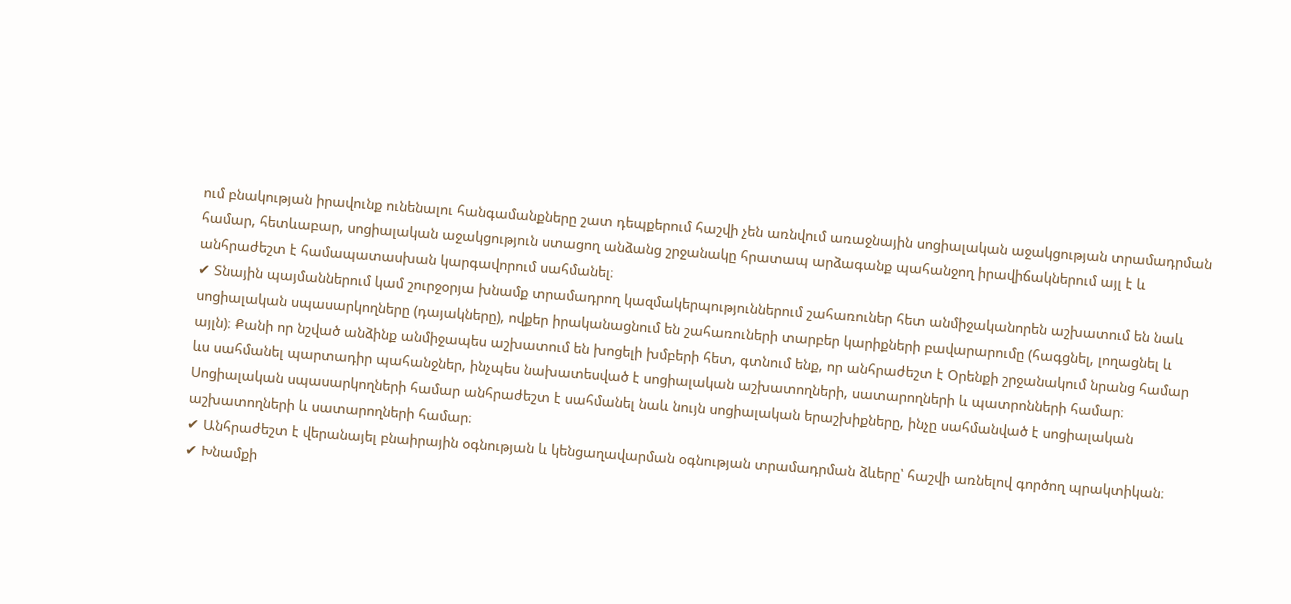ում բնակության իրավունք ունենալու հանգամանքները շատ դեպքերում հաշվի չեն առնվում առաջնային սոցիալական աջակցության տրամադրման համար, հետևաբար, սոցիալական աջակցություն ստացող անձանց շրջանակը հրատապ արձագանք պահանջող իրավիճակներում այլ է և անհրաժեշտ է համապատասխան կարգավորում սահմանել։
✔ Տնային պայմաններում կամ շուրջօրյա խնամք տրամադրող կազմակերպություններում շահառուներ հետ անմիջականորեն աշխատում են նաև սոցիալական սպասարկողները (դայակները), ովքեր իրականացնում են շահառուների տարբեր կարիքների բավարարումը (հագցնել, լողացնել և այլն)։ Քանի որ նշված անձինք անմիջապես աշխատում են խոցելի խմբերի հետ, գտնում ենք, որ անհրաժեշտ է Օրենքի շրջանակում նրանց համար ևս սահմանել պարտադիր պահանջներ, ինչպես նախատեսված է սոցիալական աշխատողների, սատարողների և պատրոնների համար։ Սոցիալական սպասարկողների համար անհրաժեշտ է սահմանել նաև նույն սոցիալական երաշխիքները, ինչը սահմանված է սոցիալական աշխատողների և սատարողների համար։
✔ Անհրաժեշտ է վերանայել բնաիրային օգնության և կենցաղավարման օգնության տրամադրման ձևերը՝ հաշվի առնելով գործող պրակտիկան։
✔ Խնամքի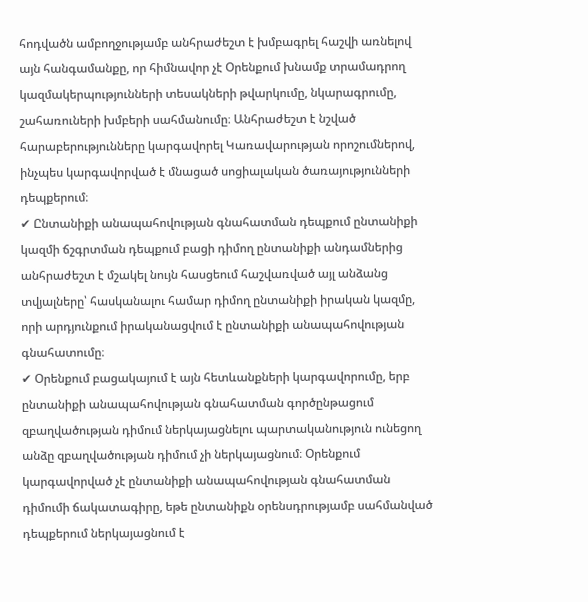հոդվածն ամբողջությամբ անհրաժեշտ է խմբագրել հաշվի առնելով այն հանգամանքը, որ հիմնավոր չէ Օրենքում խնամք տրամադրող կազմակերպությունների տեսակների թվարկումը, նկարագրումը, շահառուների խմբերի սահմանումը։ Անհրաժեշտ է նշված հարաբերությունները կարգավորել Կառավարության որոշումներով, ինչպես կարգավորված է մնացած սոցիալական ծառայությունների դեպքերում։
✔ Ընտանիքի անապահովության գնահատման դեպքում ընտանիքի կազմի ճշգրտման դեպքում բացի դիմող ընտանիքի անդամներից անհրաժեշտ է մշակել նույն հասցեում հաշվառված այլ անձանց տվյալները՝ հասկանալու համար դիմող ընտանիքի իրական կազմը, որի արդյունքում իրականացվում է ընտանիքի անապահովության գնահատումը։
✔ Օրենքում բացակայում է այն հետևանքների կարգավորումը, երբ ընտանիքի անապահովության գնահատման գործընթացում զբաղվածության դիմում ներկայացնելու պարտականություն ունեցող անձը զբաղվածության դիմում չի ներկայացնում։ Օրենքում կարգավորված չէ ընտանիքի անապահովության գնահատման դիմումի ճակատագիրը, եթե ընտանիքն օրենսդրությամբ սահմանված դեպքերում ներկայացնում է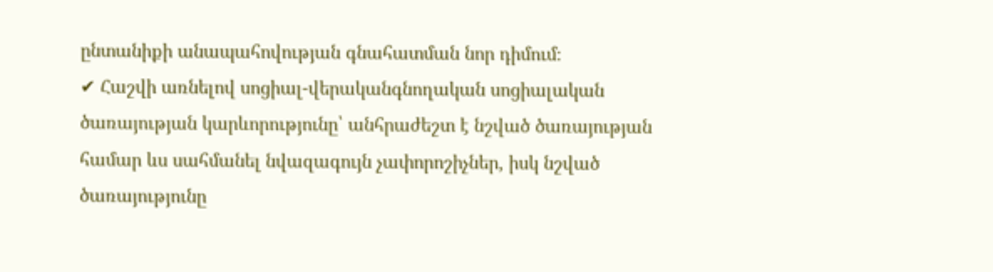ընտանիքի անապահովության գնահատման նոր դիմում։
✔ Հաշվի առնելով սոցիալ-վերականգնողական սոցիալական ծառայության կարևորությունը՝ անհրաժեշտ է նշված ծառայության համար ևս սահմանել նվազագույն չափորոշիչներ, իսկ նշված ծառայությունը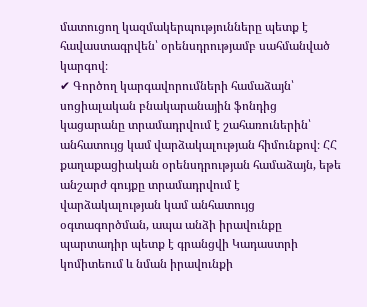մատուցող կազմակերպությունները պետք է հավաստագրվեն՝ օրենսդրությամբ սահմանված կարգով։
✔ Գործող կարգավորումների համաձայն՝ սոցիալական բնակարանային ֆոնդից կացարանը տրամադրվում է շահառուներին՝ անհատույց կամ վարձակալության հիմունքով։ ՀՀ քաղաքացիական օրենսդրության համաձայն, եթե անշարժ գույքը տրամադրվում է վարձակալության կամ անհատույց օգտագործման, ապա անձի իրավունքը պարտադիր պետք է գրանցվի Կադաստրի կոմիտեում և նման իրավունքի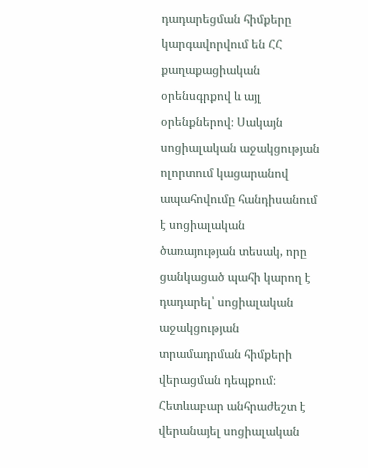դադարեցման հիմքերը կարգավորվում են ՀՀ քաղաքացիական օրենսգրքով և այլ օրենքներով։ Սակայն սոցիալական աջակցության ոլորտում կացարանով ապահովումը հանդիսանում է սոցիալական ծառայության տեսակ, որը ցանկացած պահի կարող է դադարել՝ սոցիալական աջակցության տրամադրման հիմքերի վերացման դեպքում։ Հետևաբար անհրաժեշտ է վերանայել սոցիալական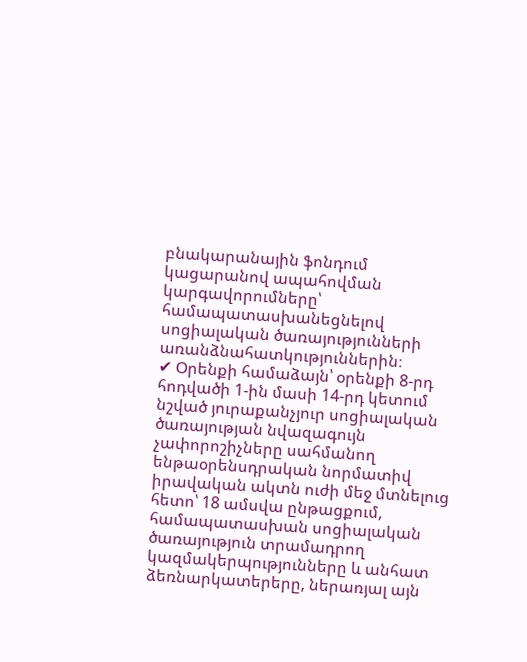բնակարանային ֆոնդում կացարանով ապահովման կարգավորումները՝ համապատասխանեցնելով սոցիալական ծառայությունների առանձնահատկություններին։
✔ Օրենքի համաձայն՝ օրենքի 8-րդ հոդվածի 1-ին մասի 14-րդ կետում նշված յուրաքանչյուր սոցիալական ծառայության նվազագույն չափորոշիչները սահմանող ենթաօրենսդրական նորմատիվ իրավական ակտն ուժի մեջ մտնելուց հետո՝ 18 ամսվա ընթացքում, համապատասխան սոցիալական ծառայություն տրամադրող կազմակերպությունները և անհատ ձեռնարկատերերը, ներառյալ այն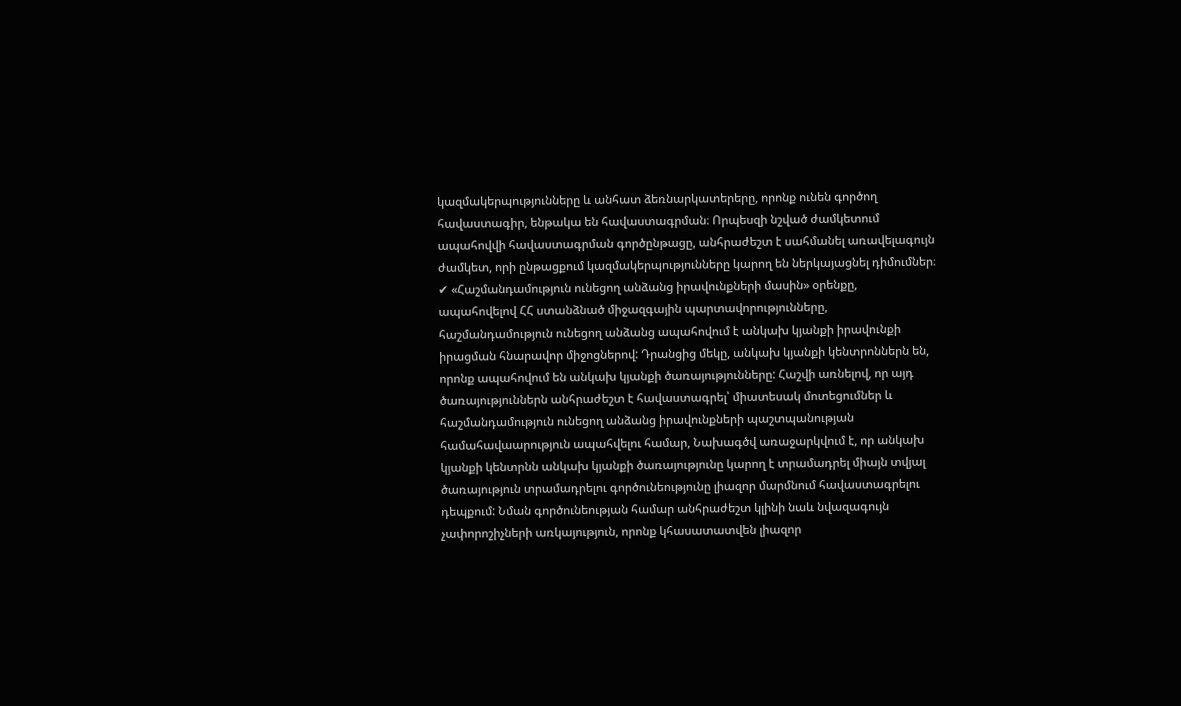կազմակերպությունները և անհատ ձեռնարկատերերը, որոնք ունեն գործող հավաստագիր, ենթակա են հավաստագրման։ Որպեսզի նշված ժամկետում ապահովվի հավաստագրման գործընթացը, անհրաժեշտ է սահմանել առավելագույն ժամկետ, որի ընթացքում կազմակերպությունները կարող են ներկայացնել դիմումներ։
✔ «Հաշմանդամություն ունեցող անձանց իրավունքների մասին» օրենքը, ապահովելով ՀՀ ստանձնած միջազգային պարտավորությունները, հաշմանդամություն ունեցող անձանց ապահովում է անկախ կյանքի իրավունքի իրացման հնարավոր միջոցներով: Դրանցից մեկը, անկախ կյանքի կենտրոններն են, որոնք ապահովում են անկախ կյանքի ծառայությունները: Հաշվի առնելով, որ այդ ծառայություններն անհրաժեշտ է հավաստագրել՝ միատեսակ մոտեցումներ և հաշմանդամություն ունեցող անձանց իրավունքների պաշտպանության համահավաարություն ապահվելու համար, Նախագծվ առաջարկվում է, որ անկախ կյանքի կենտրնն անկախ կյանքի ծառայությունը կարող է տրամադրել միայն տվյալ ծառայություն տրամադրելու գործունեությունը լիազոր մարմնում հավաստագրելու դեպքում: Նման գործունեության համար անհրաժեշտ կլինի նաև նվազագույն չափորոշիչների առկայություն, որոնք կհասատատվեն լիազոր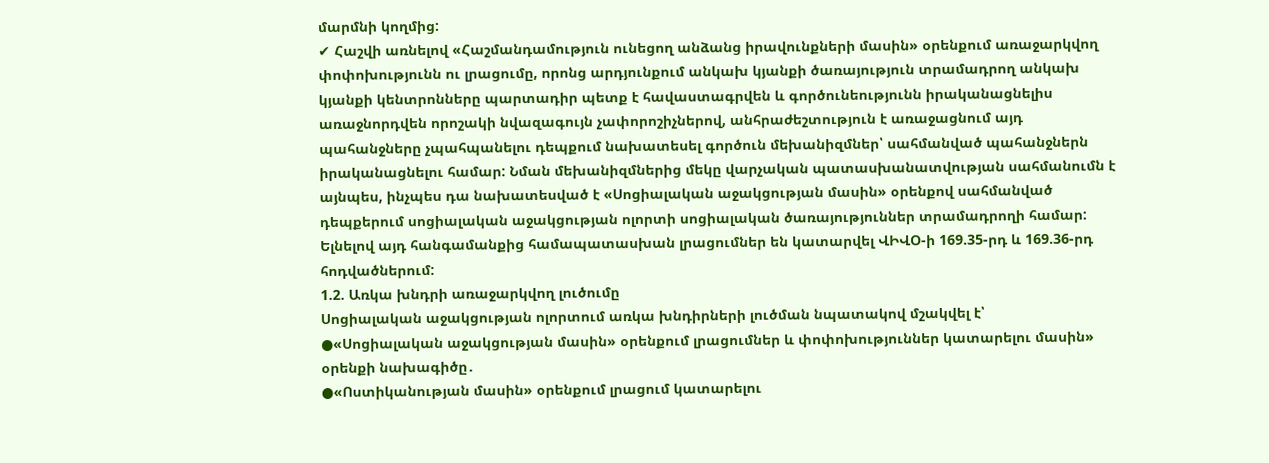մարմնի կողմից:
✔ Հաշվի առնելով «Հաշմանդամություն ունեցող անձանց իրավունքների մասին» օրենքում առաջարկվող փոփոխությունն ու լրացումը, որոնց արդյունքում անկախ կյանքի ծառայություն տրամադրող անկախ կյանքի կենտրոնները պարտադիր պետք է հավաստագրվեն և գործունեությունն իրականացնելիս առաջնորդվեն որոշակի նվազագույն չափորոշիչներով, անհրաժեշտություն է առաջացնում այդ պահանջները չպահպանելու դեպքում նախատեսել գործուն մեխանիզմներ՝ սահմանված պահանջներն իրականացնելու համար: Նման մեխանիզմներից մեկը վարչական պատասխանատվության սահմանումն է այնպես, ինչպես դա նախատեսված է «Սոցիալական աջակցության մասին» օրենքով սահմանված դեպքերում սոցիալական աջակցության ոլորտի սոցիալական ծառայություններ տրամադրողի համար: Ելնելով այդ հանգամանքից համապատասխան լրացումներ են կատարվել ՎԻՎՕ-ի 169.35-րդ և 169.36-րդ հոդվածներում:
1.2. Առկա խնդրի առաջարկվող լուծումը
Սոցիալական աջակցության ոլորտում առկա խնդիրների լուծման նպատակով մշակվել է՝
●«Սոցիալական աջակցության մասին» օրենքում լրացումներ և փոփոխություններ կատարելու մասին» օրենքի նախագիծը․
●«Ոստիկանության մասին» օրենքում լրացում կատարելու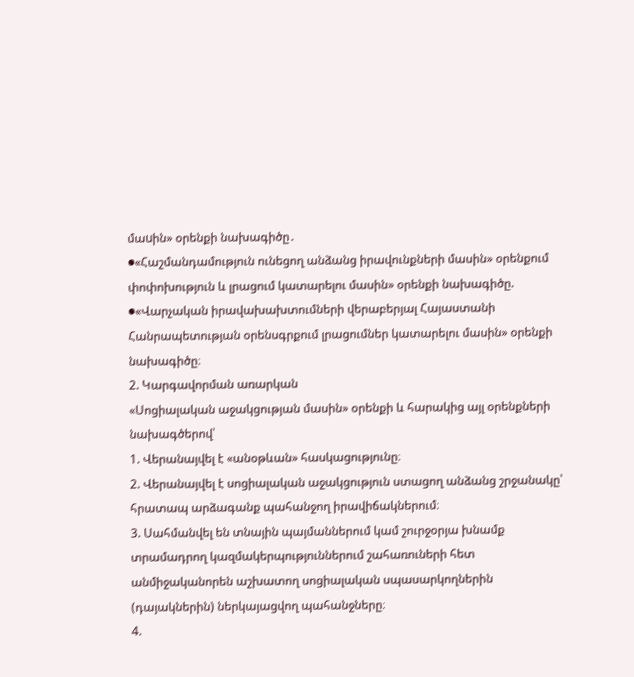մաuին» օրենքի նախագիծը․
●«Հաշմանդամություն ունեցող անձանց իրավունքների մասին» օրենքում փոփոխություն և լրացում կատարելու մասին» օրենքի նախագիծը.
●«Վարչական իրավախախտումների վերաբերյալ Հայաստանի Հանրապետության օրենսգրքում լրացումներ կատարելու մասին» օրենքի նախագիծը։
2. Կարգավորման առարկան
«Սոցիալական աջակցության մասին» օրենքի և հարակից այլ օրենքների նախագծերով՝
1. Վերանայվել է «անօթևան» հասկացությունը։
2. Վերանայվել է սոցիալական աջակցություն ստացող անձանց շրջանակը՝ հրատապ արձագանք պահանջող իրավիճակներում։
3. Սահմանվել են տնային պայմաններում կամ շուրջօրյա խնամք տրամադրող կազմակերպություններում շահառուների հետ անմիջականորեն աշխատող սոցիալական սպասարկողներին (դայակներին) ներկայացվող պահանջները։
4.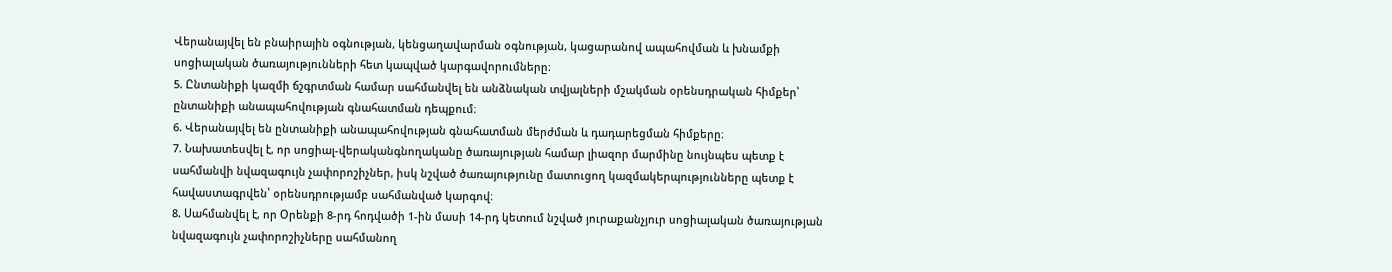Վերանայվել են բնաիրային օգնության, կենցաղավարման օգնության, կացարանով ապահովման և խնամքի սոցիալական ծառայությունների հետ կապված կարգավորումները։
5. Ընտանիքի կազմի ճշգրտման համար սահմանվել են անձնական տվյալների մշակման օրենսդրական հիմքեր՝ ընտանիքի անապահովության գնահատման դեպքում։
6. Վերանայվել են ընտանիքի անապահովության գնահատման մերժման և դադարեցման հիմքերը։
7. Նախատեսվել է, որ սոցիալ-վերականգնողականը ծառայության համար լիազոր մարմինը նույնպես պետք է սահմանվի նվազագույն չափորոշիչներ, իսկ նշված ծառայությունը մատուցող կազմակերպությունները պետք է հավաստագրվեն՝ օրենսդրությամբ սահմանված կարգով։
8. Սահմանվել է, որ Օրենքի 8-րդ հոդվածի 1-ին մասի 14-րդ կետում նշված յուրաքանչյուր սոցիալական ծառայության նվազագույն չափորոշիչները սահմանող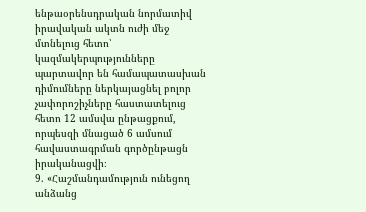ենթաօրենսդրական նորմատիվ իրավական ակտն ուժի մեջ մտնելուց հետո՝ կազմակերպությունները պարտավոր են համապատասխան դիմումները ներկայացնել բոլոր չափորոշիչները հաստատելուց հետո 12 ամսվա ընթացքում, որպեսզի մնացած 6 ամսում հավաստագրման գործընթացն իրականացվի։
9. «Հաշմանդամություն ունեցող անձանց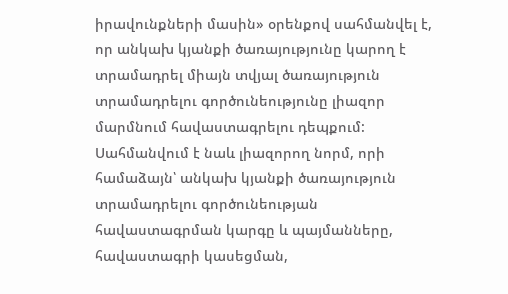իրավունքների մասին» օրենքով սահմանվել է, որ անկախ կյանքի ծառայությունը կարող է տրամադրել միայն տվյալ ծառայություն տրամադրելու գործունեությունը լիազոր մարմնում հավաստագրելու դեպքում: Սահմանվում է նաև լիազորող նորմ, որի համաձայն՝ անկախ կյանքի ծառայություն տրամադրելու գործունեության հավաստագրման կարգը և պայմանները, հավաստագրի կասեցման,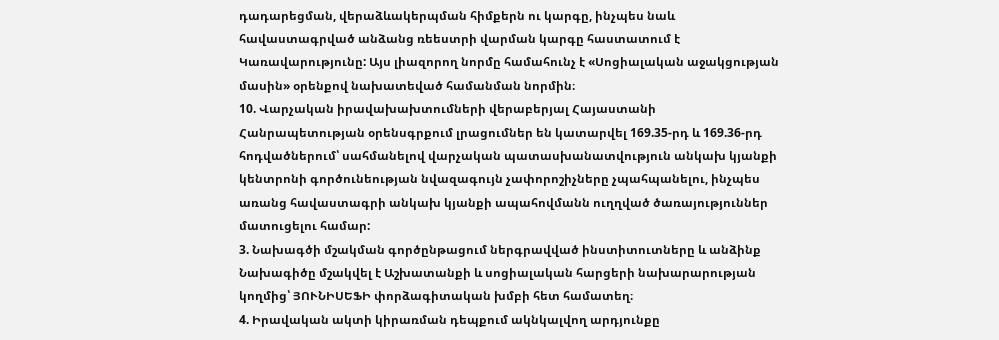դադարեցման, վերաձևակերպման հիմքերն ու կարգը, ինչպես նաև հավաստագրված անձանց ռեեստրի վարման կարգը հաստատում է Կառավարությունը: Այս լիազորող նորմը համահունչ է «Սոցիալական աջակցության մասին» օրենքով նախատեված համանման նորմին։
10. Վարչական իրավախախտումների վերաբերյալ Հայաստանի Հանրապետության օրենսգրքում լրացումներ են կատարվել 169.35-րդ և 169.36-րդ հոդվածներում՝ սահմանելով վարչական պատասխանատվություն անկախ կյանքի կենտրոնի գործունեության նվազագույն չափորոշիչները չպահպանելու, ինչպես առանց հավաստագրի անկախ կյանքի ապահովմանն ուղղված ծառայություններ մատուցելու համար:
3. Նախագծի մշակման գործընթացում ներգրավված ինստիտուտները և անձինք
Նախագիծը մշակվել է Աշխատանքի և սոցիալական հարցերի նախարարության կողմից՝ ՅՈՒՆԻՍԵՖԻ փորձագիտական խմբի հետ համատեղ։
4. Իրավական ակտի կիրառման դեպքում ակնկալվող արդյունքը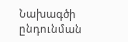Նախագծի ընդունման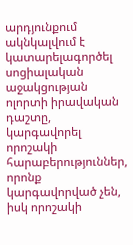արդյունքում ակնկալվում է կատարելագործել սոցիալական աջակցության ոլորտի իրավական դաշտը, կարգավորել որոշակի հարաբերություններ, որոնք կարգավորված չեն, իսկ որոշակի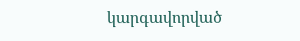կարգավորված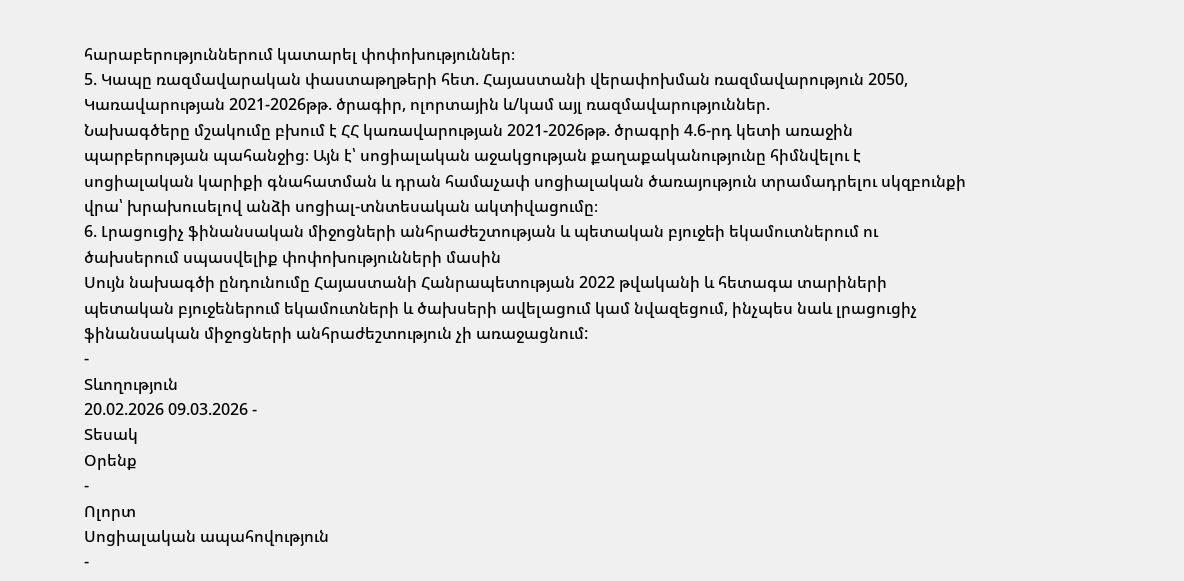հարաբերություններում կատարել փոփոխություններ։
5. Կապը ռազմավարական փաստաթղթերի հետ. Հայաստանի վերափոխման ռազմավարություն 2050, Կառավարության 2021-2026թթ. ծրագիր, ոլորտային և/կամ այլ ռազմավարություններ.
Նախագծերը մշակումը բխում է ՀՀ կառավարության 2021-2026թթ. ծրագրի 4.6-րդ կետի առաջին պարբերության պահանջից։ Այն է՝ սոցիալական աջակցության քաղաքականությունը հիմնվելու է սոցիալական կարիքի գնահատման և դրան համաչափ սոցիալական ծառայություն տրամադրելու սկզբունքի վրա՝ խրախուսելով անձի սոցիալ-տնտեսական ակտիվացումը։
6. Լրացուցիչ ֆինանսական միջոցների անհրաժեշտության և պետական բյուջեի եկամուտներում ու ծախսերում սպասվելիք փոփոխությունների մասին
Սույն նախագծի ընդունումը Հայաստանի Հանրապետության 2022 թվականի և հետագա տարիների պետական բյուջեներում եկամուտների և ծախսերի ավելացում կամ նվազեցում, ինչպես նաև լրացուցիչ ֆինանսական միջոցների անհրաժեշտություն չի առաջացնում:
-
Տևողություն
20.02.2026 09.03.2026 -
Տեսակ
Օրենք
-
Ոլորտ
Սոցիալական ապահովություն
-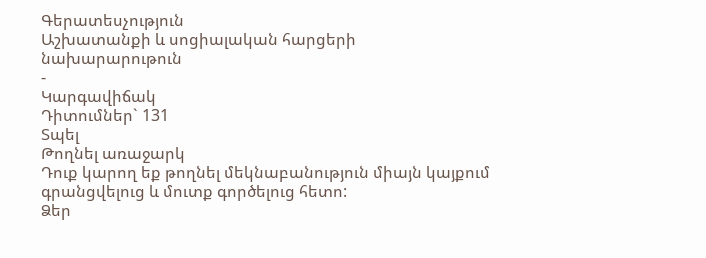Գերատեսչություն
Աշխատանքի և սոցիալական հարցերի նախարարութուն
-
Կարգավիճակ
Դիտումներ` 131
Տպել
Թողնել առաջարկ
Դուք կարող եք թողնել մեկնաբանություն միայն կայքում գրանցվելուց և մուտք գործելուց հետո:
Ձեր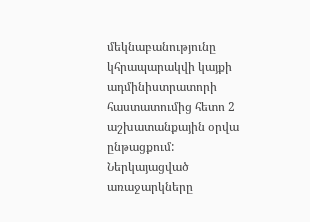մեկնաբանությունը կհրապարակվի կայքի ադմինիստրատորի հաստատումից հետո 2 աշխատանքային օրվա ընթացքում:
Ներկայացված առաջարկները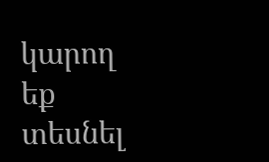կարող եք տեսնել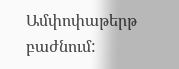Ամփոփաթերթ բաժնում: